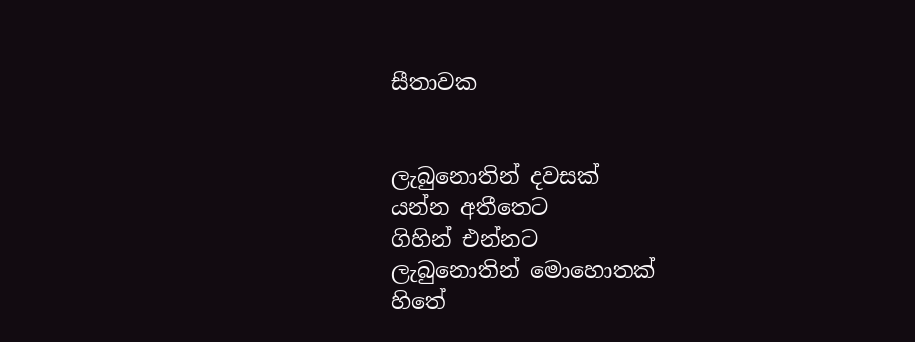සීතාවක


ලැබුනොතින් දවසක්
යන්න අතීතෙට
ගිහින් එන්නට
ලැබුනොතින් මොහොතක්
හිතේ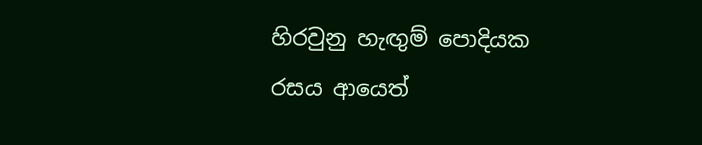හිරවුනු හැඟුම් පොදියක
රසය ආයෙත්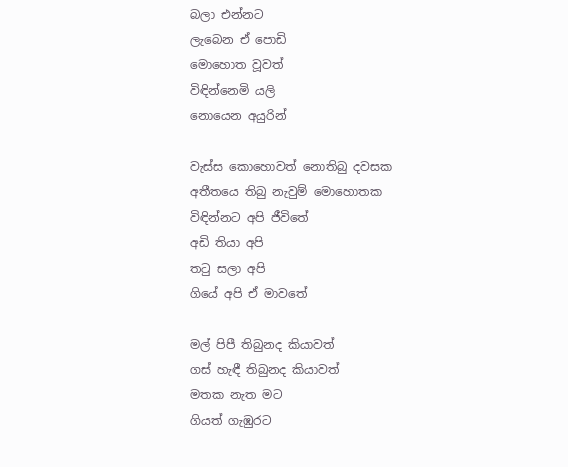බලා එන්නට
ලැබෙන ඒ පොඩි
මොහොත වූවත්
විඳින්නෙමි යලි
නොයෙන අයුරින්

වැස්ස කොහොවත් නොතිබු දවසක
අතීතයෙ තිබු නැවුම් මොහොතක
විඳින්නට අපි ජීවිතේ
අඩි තියා අපි
තටු සලා අපි
ගියේ අපි ඒ මාවතේ

මල් පිපී තිබුනද කියාවත්
ගස් හැඳී තිබුනද කියාවත්
මතක නැත මට
ගියත් ගැඹුරට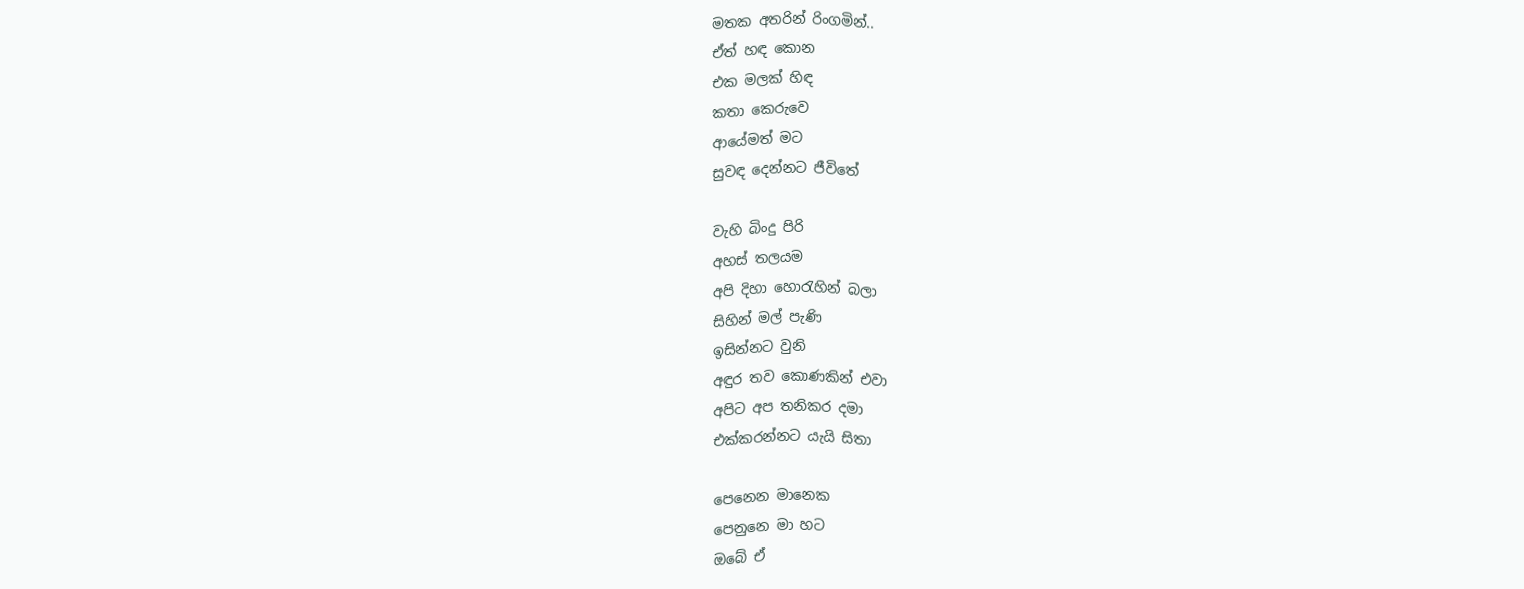මතක අතරින් රිංගමින්..
ඒත් හඳ කොන
එක මලක් හිඳ
කතා කෙරුවෙ
ආයේමත් මට
සුවඳ දෙන්නට ජීවිතේ

වැහි බිංදු පිරි
අහස් තලයම
අපි දිහා හොරැහින් බලා
සිහින් මල් පැණි
ඉසින්නට වුනි
අඳුර තව කොණකින් එවා
අපිට අප තනිකර දමා
එක්කරන්නට යැයි සිතා

පෙනෙන මානෙක
පෙනුනෙ මා හට
ඔබේ ඒ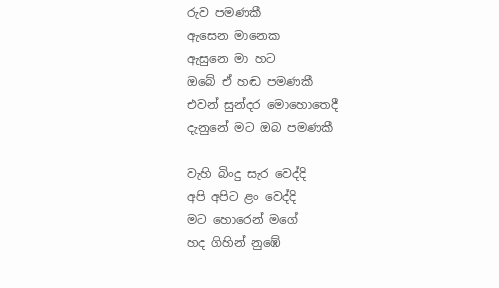රුව පමණකී
ඇසෙන මානෙක
ඇසුනෙ මා හට
ඔබේ ඒ හඬ පමණකී
එවන් සුන්දර මොහොතෙදී
දැනුනේ මට ඔබ පමණකී

වැහි බිංදු සැර වෙද්දි
අපි අපිට ළං වෙද්දි
මට හොරෙන් මගේ
හද ගිහින් නුඹේ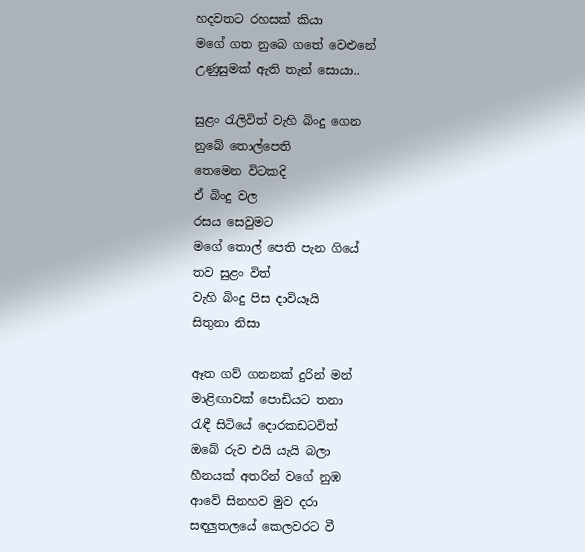හදවතට රහසක් කියා
මගේ ගත නුබෙ ගතේ වෙළුනේ
උණුසුමක් ඇති තැන් සොයා..

සුළං රැලිවිත් වැහි බිංදු ගෙන
නුබේ තොල්පෙති
තෙමෙන විටකදි
ඒ බිංදු වල
රසය සෙවුමට
මගේ තොල් පෙති පැන ගියේ
තව සුළං විත්
වැහි බිංදු පිස දාවියෑයි
සිතුනා නිසා

ඈත ගව් ගනනක් දුරින් මන්
මාළිඟාවක් පොඩියට තනා
රැඳී සිටියේ දොරකඩටවිත්
ඔබේ රුව එයි යැයි බලා
හීනයක් අතරින් වගේ නුඹ
ආවේ සිනහව මුව දරා
සඳලුතලයේ කෙලවරට වී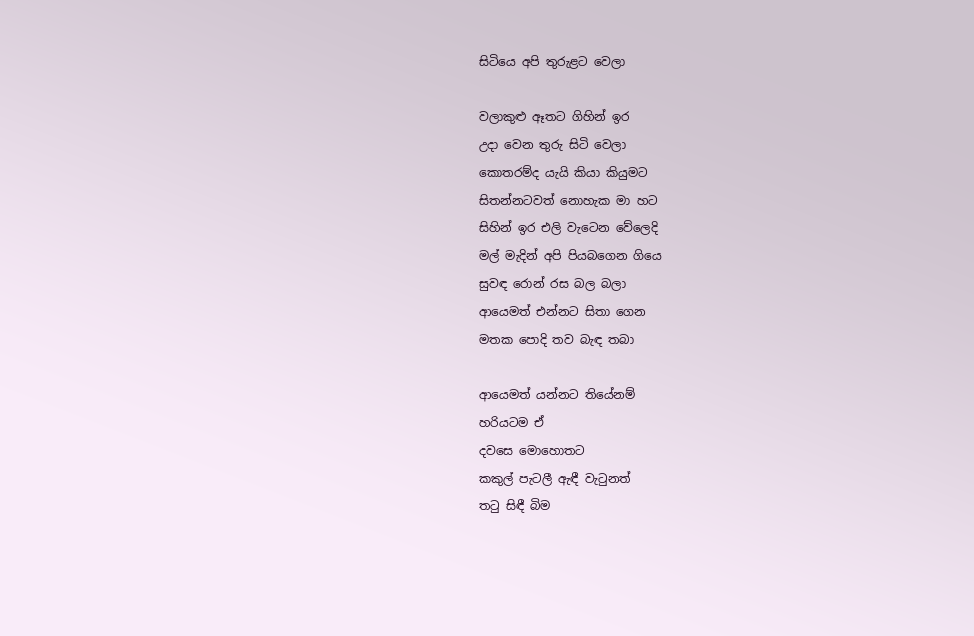සිටියෙ අපි තුරුළට වෙලා

වලාකුළු ඈතට ගිහින් ඉර
උදා වෙන තුරු සිටි වෙලා
කොතරම්ද යැයි කියා කියුමට
සිතන්නටවත් නොහැක මා හට
සිහින් ඉර එලි වැටෙන වේලෙදි
මල් මැදින් අපි පියබගෙන ගියෙ
සුවඳ රොන් රස බල බලා
ආයෙමත් එන්නට සිතා ගෙන
මතක පොදි තව බැඳ තබා

ආයෙමත් යන්නට තියේනම්
හරියටම ඒ
දවසෙ මොහොතට
කකුල් පැටලී ඇඳී වැටුනත්
තටු සිඳී බිම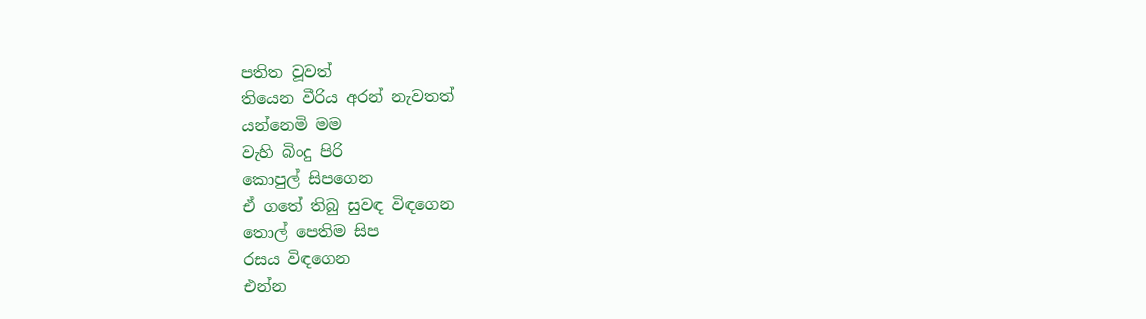පතිත වූවත්
තියෙන වීරිය අරන් නැවතත්
යන්නෙමි මම
වැහි බිංදු පිරි
කොපුල් සිපගෙන
ඒ ගතේ තිබු සුවඳ විඳගෙන
තොල් පෙතිම සිප
රසය විඳගෙන
එන්න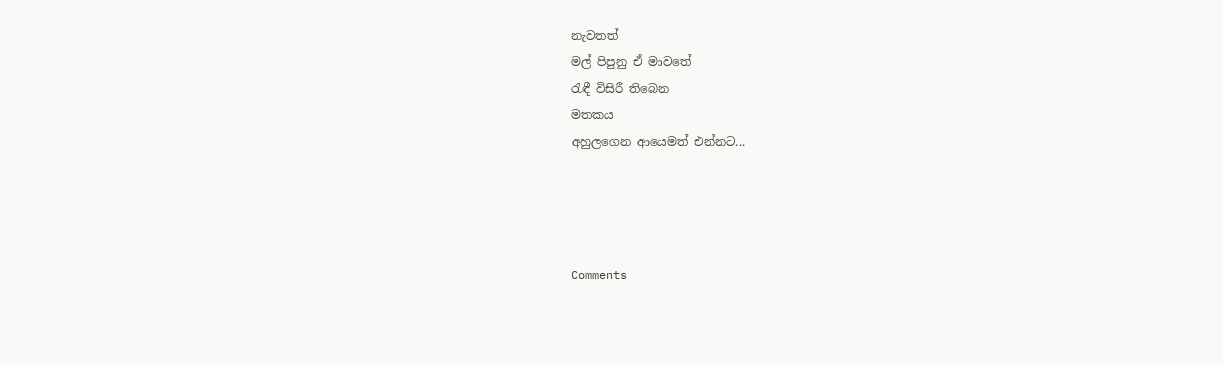නැවතත්
මල් පිපුනු ඒ මාවතේ
රැඳී විසිරී තිබෙන
මතකය
අහුලගෙන ආයෙමත් එන්නට...




Comments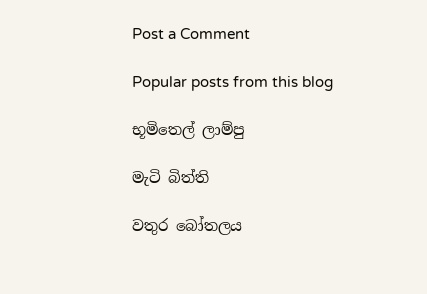Post a Comment

Popular posts from this blog

භූමිතෙල් ලාම්පු

මැටි බිත්ති

වතුර බෝතලය